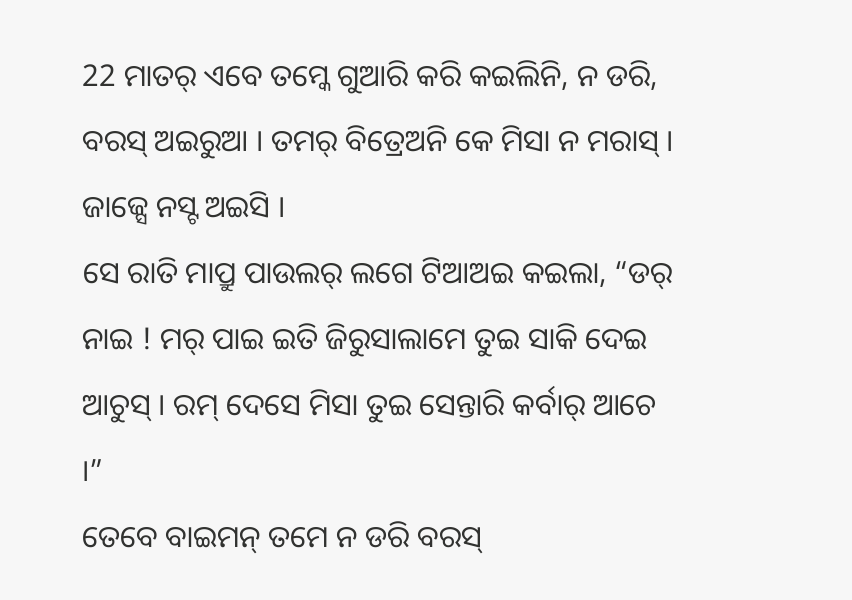22 ମାତର୍ ଏବେ ତମ୍କେ ଗୁଆରି କରି କଇଲିନି, ନ ଡରି, ବରସ୍ ଅଇରୁଆ । ତମର୍ ବିତ୍ରେଅନି କେ ମିସା ନ ମରାସ୍ । ଜାଜ୍ସେ ନସ୍ଟ ଅଇସି ।
ସେ ରାତି ମାପ୍ରୁ ପାଉଲର୍ ଲଗେ ଟିଆଅଇ କଇଲା, “ଡର୍ ନାଇ ! ମର୍ ପାଇ ଇତି ଜିରୁସାଲାମେ ତୁଇ ସାକି ଦେଇ ଆଚୁସ୍ । ରମ୍ ଦେସେ ମିସା ତୁଇ ସେନ୍ତାରି କର୍ବାର୍ ଆଚେ ।”
ତେବେ ବାଇମନ୍ ତମେ ନ ଡରି ବରସ୍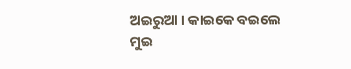ଅଇରୁଆ । କାଇକେ ବଇଲେ ମୁଇ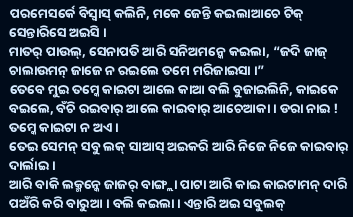ପରମେସର୍କେ ବିସ୍ବାସ୍ କଲିନି, ମକେ ଜେନ୍ତି କଇଲାଆଚେ ଟିକ୍ ସେନ୍ତାରିସେ ଅଇସି ।
ମାତର୍ ପାଉଲ୍, ସେନାପତି ଆରି ସନିଅମନ୍କେ କଇଲା, “ଜଦି ଜାଜ୍ ଚାଲାଉମନ୍ ଜାଜେ ନ ରଇଲେ ତମେ ମରିଜାଇସା ।”
ତେବେ ମୁଇ ତମ୍କେ କାଇଟା ଆଲେ କାଆ ବଲି ବୁଜାଇଲିନି, କାଇକେ ବଇଲେ, ବଁଚି ରଇବାର୍ ଆଲେ କାଇବାର୍ ଆଚେଆକା । ଡରା ନାଇ ! ତମ୍କେ କାଇଟା ନ ଅଏ ।
ତେଇ ସେମନ୍ ସବୁ ଲକ୍ ସାଆସ୍ ଅଇକରି ଆରି ନିଜେ ନିଜେ କାଇବାର୍ ଦାର୍ଲାଇ ।
ଆରି ବାକି ଲକ୍ମନ୍କେ ଜାଜର୍ ବାଙ୍ଗ୍ଲା ପାଟା ଆରି କାଇ କାଇଟାମନ୍ ଦାରି ପଅଁରି କରି ବାରୁଆ । ବଲି କଇଲା । ଏନ୍ତାରି ଅଇ ସବୁଲକ୍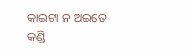କାଇଟା ନ ଅଇତେ କଣ୍ଡି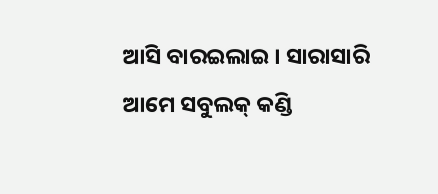ଆସି ବାରଇଲାଇ । ସାରାସାରି ଆମେ ସବୁଲକ୍ କଣ୍ଡି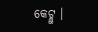କେଟ୍ଲୁ ।